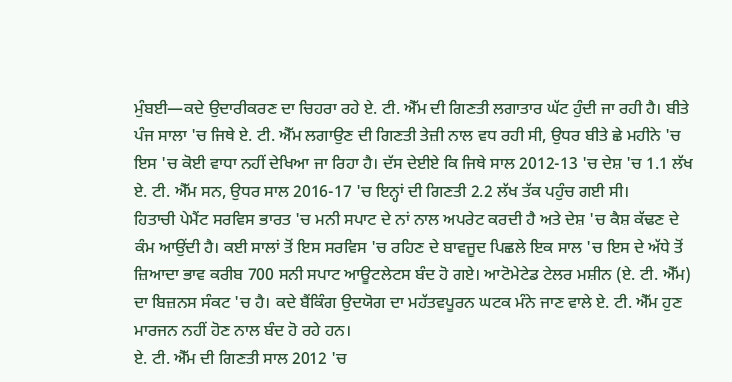ਮੁੰਬਈ—ਕਦੇ ਉਦਾਰੀਕਰਣ ਦਾ ਚਿਹਰਾ ਰਹੇ ਏ. ਟੀ. ਐੱਮ ਦੀ ਗਿਣਤੀ ਲਗਾਤਾਰ ਘੱਟ ਹੁੰਦੀ ਜਾ ਰਹੀ ਹੈ। ਬੀਤੇ ਪੰਜ ਸਾਲਾ 'ਚ ਜਿਥੇ ਏ. ਟੀ. ਐੱਮ ਲਗਾਉਣ ਦੀ ਗਿਣਤੀ ਤੇਜ਼ੀ ਨਾਲ ਵਧ ਰਹੀ ਸੀ, ਉਧਰ ਬੀਤੇ ਛੇ ਮਹੀਨੇ 'ਚ ਇਸ 'ਚ ਕੋਈ ਵਾਧਾ ਨਹੀਂ ਦੇਖਿਆ ਜਾ ਰਿਹਾ ਹੈ। ਦੱਸ ਦੇਈਏ ਕਿ ਜਿਥੇ ਸਾਲ 2012-13 'ਚ ਦੇਸ਼ 'ਚ 1.1 ਲੱਖ ਏ. ਟੀ. ਐੱਮ ਸਨ, ਉਧਰ ਸਾਲ 2016-17 'ਚ ਇਨ੍ਹਾਂ ਦੀ ਗਿਣਤੀ 2.2 ਲੱਖ ਤੱਕ ਪਹੁੰਚ ਗਈ ਸੀ।
ਹਿਤਾਚੀ ਪੇਮੈਂਟ ਸਰਵਿਸ ਭਾਰਤ 'ਚ ਮਨੀ ਸਪਾਟ ਦੇ ਨਾਂ ਨਾਲ ਅਪਰੇਟ ਕਰਦੀ ਹੈ ਅਤੇ ਦੇਸ਼ 'ਚ ਕੈਸ਼ ਕੱਢਣ ਦੇ ਕੰਮ ਆਉਂਦੀ ਹੈ। ਕਈ ਸਾਲਾਂ ਤੋਂ ਇਸ ਸਰਵਿਸ 'ਚ ਰਹਿਣ ਦੇ ਬਾਵਜੂਦ ਪਿਛਲੇ ਇਕ ਸਾਲ 'ਚ ਇਸ ਦੇ ਅੱਧੇ ਤੋਂ ਜ਼ਿਆਦਾ ਭਾਵ ਕਰੀਬ 700 ਸਨੀ ਸਪਾਟ ਆਊਟਲੇਟਸ ਬੰਦ ਹੋ ਗਏ। ਆਟੋਮੇਟੇਡ ਟੇਲਰ ਮਸ਼ੀਨ (ਏ. ਟੀ. ਐੱਮ) ਦਾ ਬਿਜ਼ਨਸ ਸੰਕਟ 'ਚ ਹੈ। ਕਦੇ ਬੈਂਕਿੰਗ ਉਦਯੋਗ ਦਾ ਮਹੱਤਵਪੂਰਨ ਘਟਕ ਮੰਨੇ ਜਾਣ ਵਾਲੇ ਏ. ਟੀ. ਐੱਮ ਹੁਣ ਮਾਰਜਨ ਨਹੀਂ ਹੋਣ ਨਾਲ ਬੰਦ ਹੋ ਰਹੇ ਹਨ।
ਏ. ਟੀ. ਐੱਮ ਦੀ ਗਿਣਤੀ ਸਾਲ 2012 'ਚ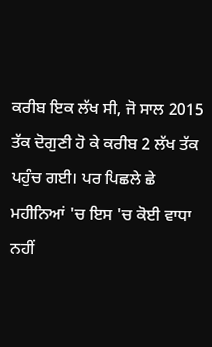ਕਰੀਬ ਇਕ ਲੱਖ ਸੀ, ਜੋ ਸਾਲ 2015 ਤੱਕ ਦੋਗੁਣੀ ਹੋ ਕੇ ਕਰੀਬ 2 ਲੱਖ ਤੱਕ ਪਹੁੰਚ ਗਈ। ਪਰ ਪਿਛਲੇ ਛੇ ਮਹੀਨਿਆਂ 'ਚ ਇਸ 'ਚ ਕੋਈ ਵਾਧਾ ਨਹੀਂ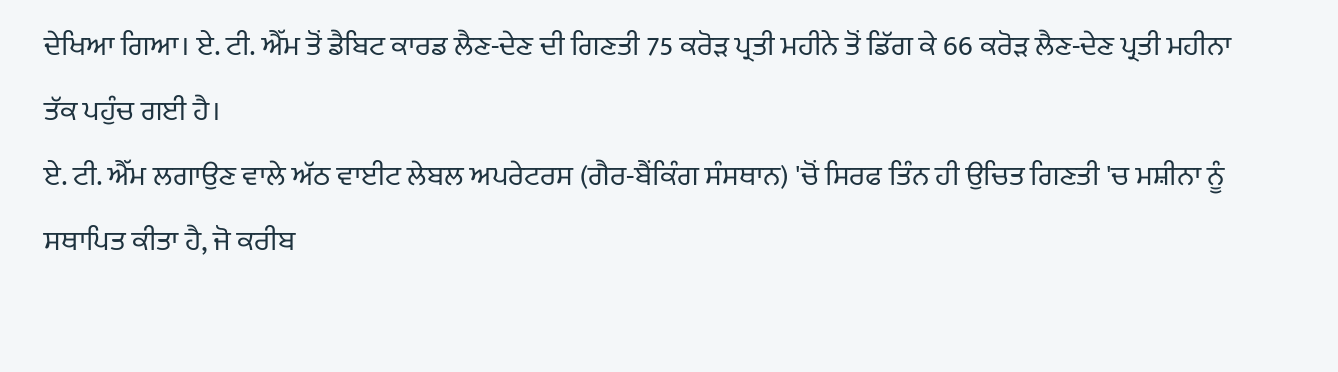ਦੇਖਿਆ ਗਿਆ। ਏ. ਟੀ. ਐੱਮ ਤੋਂ ਡੈਬਿਟ ਕਾਰਡ ਲੈਣ-ਦੇਣ ਦੀ ਗਿਣਤੀ 75 ਕਰੋੜ ਪ੍ਰਤੀ ਮਹੀਨੇ ਤੋਂ ਡਿੱਗ ਕੇ 66 ਕਰੋੜ ਲੈਣ-ਦੇਣ ਪ੍ਰਤੀ ਮਹੀਨਾ ਤੱਕ ਪਹੁੰਚ ਗਈ ਹੈ।
ਏ. ਟੀ. ਐੱਮ ਲਗਾਉਣ ਵਾਲੇ ਅੱਠ ਵਾਈਟ ਲੇਬਲ ਅਪਰੇਟਰਸ (ਗੈਰ-ਬੈਂਕਿੰਗ ਸੰਸਥਾਨ) 'ਚੋਂ ਸਿਰਫ ਤਿੰਨ ਹੀ ਉਚਿਤ ਗਿਣਤੀ 'ਚ ਮਸ਼ੀਨਾ ਨੂੰ ਸਥਾਪਿਤ ਕੀਤਾ ਹੈ, ਜੋ ਕਰੀਬ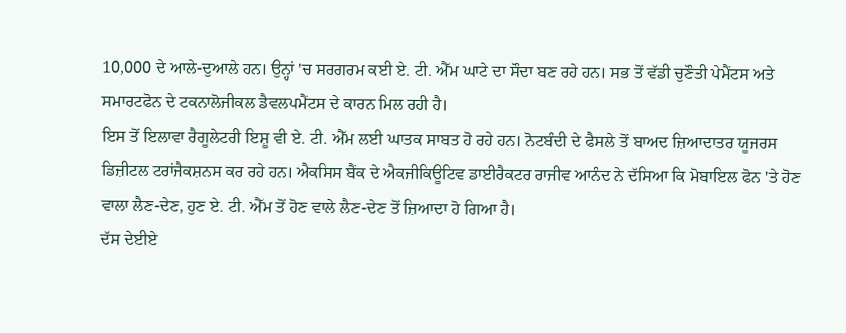10,000 ਦੇ ਆਲੇ-ਦੁਆਲੇ ਹਨ। ਉਨ੍ਹਾਂ 'ਚ ਸਰਗਰਮ ਕਈ ਏ. ਟੀ. ਐੱਮ ਘਾਟੇ ਦਾ ਸੌਦਾ ਬਣ ਰਹੇ ਹਨ। ਸਭ ਤੋਂ ਵੱਡੀ ਚੁਣੌਤੀ ਪੇਮੈਂਟਸ ਅਤੇ ਸਮਾਰਟਫੋਨ ਦੇ ਟਕਨਾਲੋਜੀਕਲ ਡੈਵਲਪਮੈਂਟਸ ਦੇ ਕਾਰਨ ਮਿਲ ਰਹੀ ਹੈ।
ਇਸ ਤੋਂ ਇਲਾਵਾ ਰੈਗੂਲੇਟਰੀ ਇਸ਼ੂ ਵੀ ਏ. ਟੀ. ਐੱਮ ਲਈ ਘਾਤਕ ਸਾਬਤ ਹੋ ਰਹੇ ਹਨ। ਨੋਟਬੰਦੀ ਦੇ ਫੈਸਲੇ ਤੋਂ ਬਾਅਦ ਜ਼ਿਆਦਾਤਰ ਯੂਜਰਸ ਡਿਜ਼ੀਟਲ ਟਰਾਂਜੈਕਸ਼ਨਸ ਕਰ ਰਹੇ ਹਨ। ਐਕਸਿਸ ਬੈਂਕ ਦੇ ਐਕਜੀਕਿਊਟਿਵ ਡਾਈਰੈਕਟਰ ਰਾਜੀਵ ਆਨੰਦ ਨੇ ਦੱਸਿਆ ਕਿ ਮੋਬਾਇਲ ਫੋਨ 'ਤੇ ਹੋਣ ਵਾਲਾ ਲੈਣ-ਦੇਣ, ਹੁਣ ਏ. ਟੀ. ਐੱਮ ਤੋਂ ਹੋਣ ਵਾਲੇ ਲੈਣ-ਦੇਣ ਤੋਂ ਜ਼ਿਆਦਾ ਹੋ ਗਿਆ ਹੈ।
ਦੱਸ ਦੇਈਏ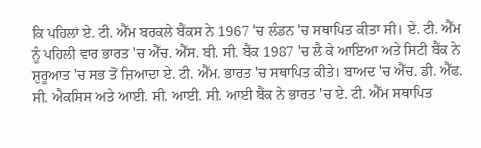ਕਿ ਪਹਿਲਾਂ ਏ. ਟੀ. ਐੱਮ ਬਰਕਲੇ ਬੈਂਕਸ ਨੇ 1967 'ਚ ਲੰਡਨ 'ਚ ਸਥਾਪਿਤ ਕੀਤਾ ਸੀ। ਏ. ਟੀ. ਐੱਮ ਨੂੰ ਪਹਿਲੀ ਵਾਰ ਭਾਰਤ 'ਚ ਐੱਚ. ਐੱਸ. ਬੀ. ਸੀ. ਬੈਂਕ 1987 'ਚ ਲੈ ਕੇ ਆਇਆ ਅਤੇ ਸਿਟੀ ਬੈਂਕ ਨੇ ਸ਼ੁਰੂਆਤ 'ਚ ਸਭ ਤੋਂ ਜ਼ਿਆਦਾ ਏ. ਟੀ. ਐੱਮ. ਭਾਰਤ 'ਚ ਸਥਾਪਿਤ ਕੀਤੇ। ਬਾਅਦ 'ਚ ਐੱਚ. ਡੀ. ਐੱਫ. ਸੀ. ਐਕਸਿਸ ਅਤੇ ਆਈ. ਸੀ. ਆਈ. ਸੀ. ਆਈ ਬੈਂਕ ਨੇ ਭਾਰਤ 'ਚ ਏ. ਟੀ. ਐੱਮ ਸਥਾਪਿਤ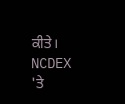ਕੀਤੇ।
NCDEX 'ਤੇ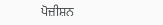ਪੋਜ਼ੀਸ਼ਨ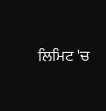ਲਿਮਿਟ 'ਚ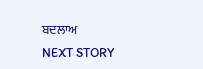ਬਦਲਾਅ
NEXT STORY